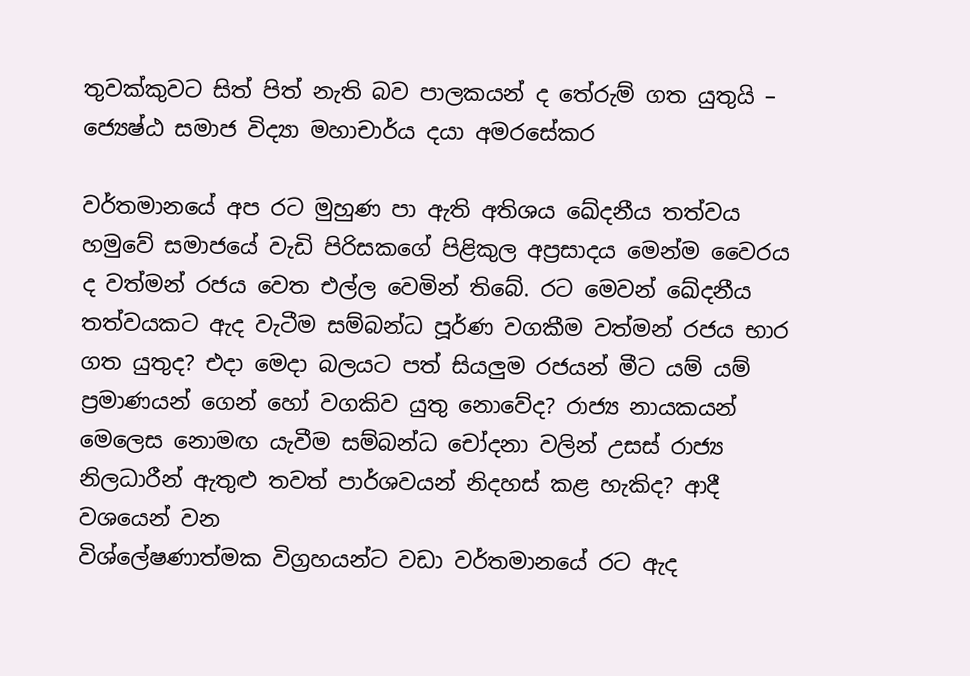තුවක්කුවට සිත් පිත් නැති බව පාලකයන් ද තේරුම් ගත යුතුයි – ජ්‍යෙෂ්ඨ සමාජ විද්‍යා මහාචාර්ය දයා අමරසේකර

වර්තමානයේ අප රට මුහුණ පා ඇති අතිශය ඛේදනීය තත්වය හමුවේ සමාජයේ වැඩි පිරිසකගේ පිළිකුල අප්‍රසාදය මෙන්ම වෛරය ද වත්මන් රජය වෙත එල්ල වෙමින් තිබේ. රට මෙවන් ඛේදනීය තත්වයකට ඇද වැටීම සම්බන්ධ පූර්ණ වගකීම වත්මන් රජය භාර ගත යුතුද? එදා මෙදා බලයට පත් සියලුම රජයන් මීට යම් යම් ප්‍රමාණයන් ගෙන් හෝ වගකිව යුතු නොවේද? රාජ්‍ය නායකයන් මෙලෙස නොමඟ යැවීම සම්බන්ධ චෝදනා වලින් උසස් රාජ්‍ය නිලධාරීන් ඇතුළු තවත් පාර්ශවයන් නිදහස් කළ හැකිද? ආදී වශයෙන් වන
විශ්ලේෂණාත්මක විග්‍රහයන්ට වඩා වර්තමානයේ රට ඇද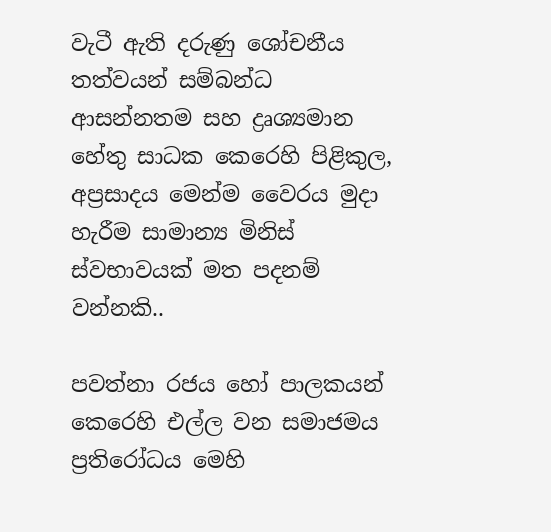වැටී ඇති දරුණු ශෝචනීය තත්වයන් සම්බන්ධ ආසන්නතම සහ ද්‍රෘශ්‍යමාන හේතු සාධක කෙරෙහි පිළිකුල, අප්‍රසාදය මෙන්ම වෛරය මුදා හැරීම සාමාන්‍ය මිනිස් ස්වභාවයක් මත පදනම් වන්නකි..

පවත්නා රජය හෝ පාලකයන් කෙරෙහි එල්ල වන සමාජමය ප්‍රතිරෝධය මෙහි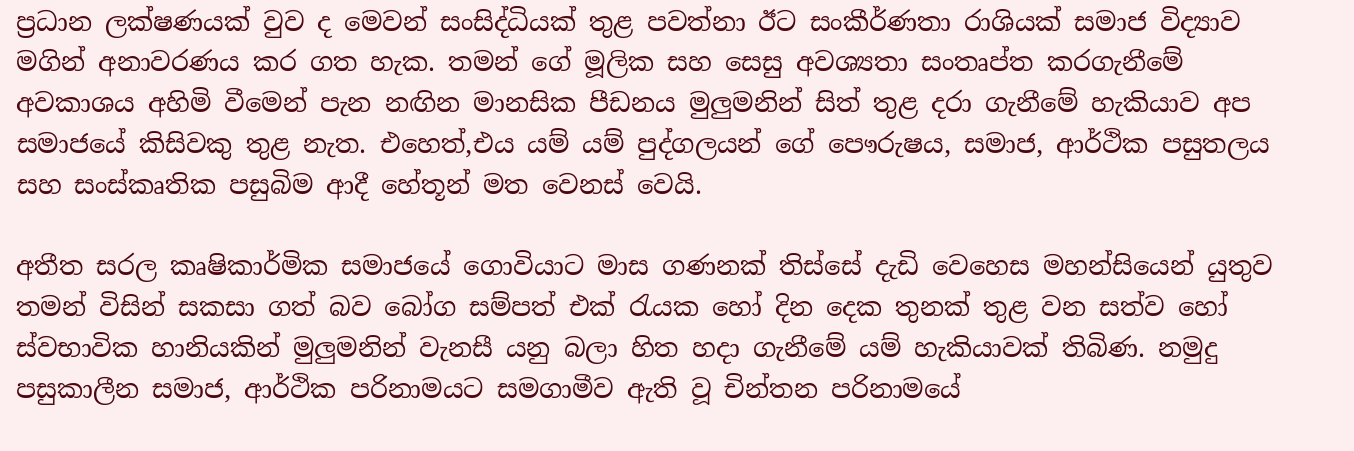ප්‍රධාන ලක්ෂණයක් වුව ද මෙවන් සංසිද්ධියක් තුළ පවත්නා ඊට සංකීර්ණතා රාශියක් සමාජ විද්‍යාව මගින් අනාවරණය කර ගත හැක. තමන් ගේ මූලික සහ සෙසු අවශ්‍යතා සංතෘප්ත කරගැනීමේ අවකාශය අහිමි වීමෙන් පැන නඟින මානසික පීඩනය මුලුමනින් සිත් තුළ දරා ගැනීමේ හැකියාව අප සමාජයේ කිසිවකු තුළ නැත. එහෙත්,එය යම් යම් පුද්ගලයන් ගේ පෞරුෂය, සමාජ, ආර්ථික පසුතලය සහ සංස්කෘතික පසුබිම ආදී හේතූන් මත වෙනස් වෙයි.

අතීත සරල කෘෂිකාර්මික සමාජයේ ගොවියාට මාස ගණනක් තිස්සේ දැඩි වෙහෙස මහන්සියෙන් යුතුව තමන් විසින් සකසා ගත් බව බෝග සම්පත් එක් රැයක හෝ දින දෙක තුනක් තුළ වන සත්ව හෝ ස්වභාවික හානියකින් මුලුමනින් වැනසී යනු බලා හිත හදා ගැනීමේ යම් හැකියාවක් තිබිණ. නමුදු පසුකාලීන සමාජ, ආර්ථික පරිනාමයට සමගාමීව ඇති වූ චින්තන පරිනාමයේ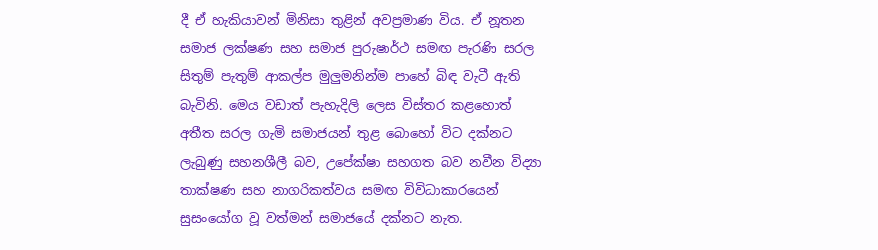දී ඒ හැකියාවන් මිනිසා තුළින් අවප්‍රමාණ විය. ඒ නූතන සමාජ ලක්ෂණ සහ සමාජ පුරුෂාර්ථ සමඟ පැරණි සරල සිතුම් පැතුම් ආකල්ප මුලුමනින්ම පාහේ බිඳ වැටී ඇති බැවිනි. මෙය වඩාත් පැහැදිලි ලෙස විස්තර කළහොත් අතීත සරල ගැමි සමාජයන් තුළ බොහෝ විට දක්නට ලැබුණු සහනශීලී බව, උපේක්ෂා සහගත බව නවීන විද්‍යා තාක්ෂණ සහ නාගරිකත්වය සමඟ විවිධාකාරයෙන් සුසංයෝග වූ වත්මන් සමාජයේ දක්නට නැත.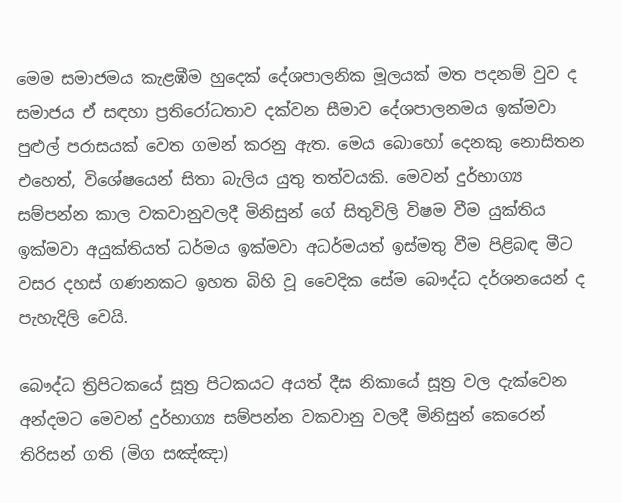මෙම සමාජමය කැළඹීම හුදෙක් දේශපාලනික මූලයක් මත පදනම් වුව ද සමාජය ඒ සඳහා ප්‍රතිරෝධතාව දක්වන සීමාව දේශපාලනමය ඉක්මවා පුළුල් පරාසයක් වෙත ගමන් කරනු ඇත. මෙය බොහෝ දෙනකු නොසිතන එහෙත්, විශේෂයෙන් සිතා බැලිය යුතු තත්වයකි. මෙවන් දුර්භාග්‍ය සම්පන්න කාල වකවානුවලදී මිනිසුන් ගේ සිතුවිලි විෂම වීම යුක්තිය ඉක්මවා අයුක්තියත් ධර්මය ඉක්මවා අධර්මයත් ඉස්මතු වීම පිළිබඳ මීට වසර දහස් ගණනකට ඉහත බිහි වූ වෛදික සේම බෞද්ධ දර්ශනයෙන් ද පැහැදිලි වෙයි.

බෞද්ධ ත්‍රිපිටකයේ සූත්‍ර පිටකයට අයත් දීඝ නිකායේ සූත්‍ර වල දැක්වෙන අන්දමට මෙවන් දුර්භාග්‍ය සම්පන්න වකවානු වලදී මිනිසුන් කෙරෙන් තිරිසන් ගති (මිග සඤ්ඤා)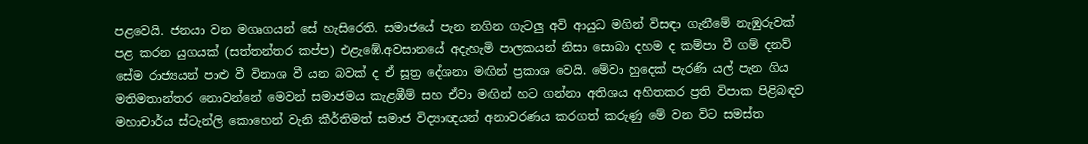පළවෙයි. ජනයා වන මගෘගයන් සේ හැසිරෙති. සමාජයේ පැන නගින ගැටලු අවි ආයුධ මගින් විසඳා ගැනීමේ නැඹුරුවක් පළ කරන යුගයක් (සත්තන්තර කප්ප) එළැඹේ.අවසානයේ අදැහැමි පාලකයන් නිසා සොබා දහම ද කම්පා වී ගම් දනව් සේම රාජ්‍යයන් පාළු වී විනාශ වී යන බවක් ද ඒ සූත්‍ර දේශනා මඟින් ප්‍රකාශ වෙයි. මේවා හුදෙක් පැරණි යල් පැන ගිය මතිමතාන්තර නොවන්නේ මෙවන් සමාජමය කැළඹීම් සහ ඒවා මඟින් හට ගන්නා අතිශය අහිතකර ප්‍රති විපාක පිළිබඳව මහාචාර්ය ස්ටැන්ලි කොහෙන් වැනි කීර්තිමත් සමාජ විද්‍යාඥයන් අනාවරණය කරගත් කරුණු මේ වන විට සමස්ත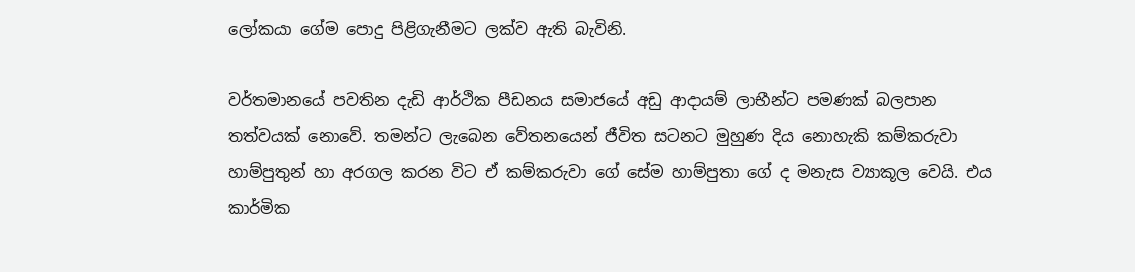ලෝකයා ගේම පොදු පිළිගැනීමට ලක්ව ඇති බැවිනි.

වර්තමානයේ පවතින දැඩි ආර්ථික පීඩනය සමාජයේ අඩු ආදායම් ලාභීන්ට පමණක් බලපාන තත්වයක් නොවේ. තමන්ට ලැබෙන වේතනයෙන් ජීවිත සටනට මුහුණ දිය නොහැකි කම්කරුවා හාම්පුතුන් හා අරගල කරන විට ඒ කම්කරුවා ගේ සේම හාම්පුතා ගේ ද මනැස ව්‍යාකූල වෙයි. එය කාර්මික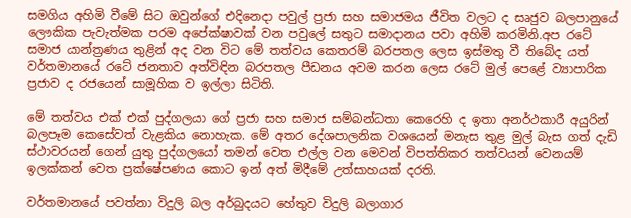සමගිය අහිමි වීමේ සිට ඔවුන්ගේ එදිනෙදා පවුල් ප්‍රජා සහ සමාජමය ජීවිත වලට ද සෘජුව බලපානුයේ ලෞකික පැවැත්මක පරම අපේක්ෂාවක් වන පවුලේ සතුට සමාදානය පවා අහිමි කරමිනි.අප රටේ සමාජ යාන්ත්‍රණය තුළින් අද වන විට මේ තත්වය කෙතරම් බරපතල ලෙස ඉස්මතු වී තිබේද යත් වර්තමානයේ රටේ ජනතාව අත්විඳින බරපතල පීඩනය අවම කරන ලෙස රටේ මුල් පෙළේ ව්‍යාපාරික ප්‍රජාව ද රජයෙන් සාමූහික ව ඉල්ලා සිටිති.

මේ තත්වය එක් එක් පුද්ගලයා ගේ ප්‍රජා සහ සමාජ සම්බන්ධතා කෙරෙහි ද ඉතා අනර්ථකාරී අයුරින් බලපෑම කෙසේවත් වැළකිය නොහැක. මේ අතර දේශපාලනික වශයෙන් මනැස තුළ මුල් බැස ගත් දැඩි ස්ථාවරයන් ගෙන් යුතු පුද්ගලයෝ තමන් වෙත එල්ල වන මෙවන් විපත්තිකර තත්වයන් වෙනයම් ඉලක්කන් වෙත ප්‍රක්ෂේපණය කොට ඉන් අත් මිදීමේ උත්සාහයක් දරති.

වර්තමානයේ පවත්නා විදුලි බල අර්බුදයට හේතුව විදුලි බලාගාර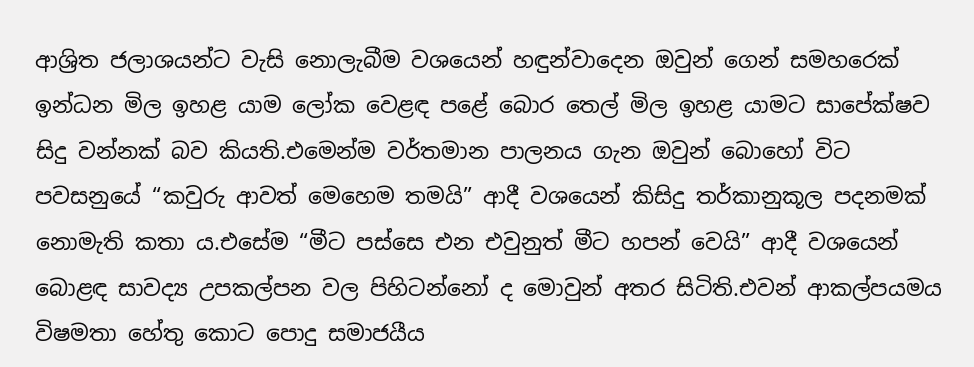ආශ්‍රිත ජලාශයන්ට වැසි නොලැබීම වශයෙන් හඳුන්වාදෙන ඔවුන් ගෙන් සමහරෙක් ඉන්ධන මිල ඉහළ යාම ලෝක වෙළඳ පළේ බොර තෙල් මිල ඉහළ යාමට සාපේක්ෂව සිදු වන්නක් බව කියති.එමෙන්ම වර්තමාන පාලනය ගැන ඔවුන් බොහෝ විට පවසනුයේ “කවුරු ආවත් මෙහෙම තමයි” ආදී වශයෙන් කිසිදු තර්කානුකූල පදනමක් නොමැති කතා ය.එසේම “මීට පස්සෙ එන එවුනුත් මීට හපන් වෙයි” ආදී වශයෙන් බොළඳ සාවද්‍ය උපකල්පන වල පිහිටන්නෝ ද මොවුන් අතර සිටිති.එවන් ආකල්පයමය විෂමතා හේතු කොට පොදු සමාජයීය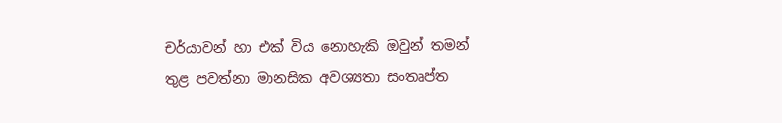චර්යාවන් හා එක් විය නොහැකි ඔවුන් තමන් තුළ පවත්නා මානසික අවශ්‍යතා සංතෘප්ත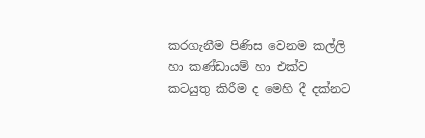කරගැනීම පිණිස වෙනම කල්ලි හා කණ්ඩායම් හා එක්ව කටයුතු කිරීම ද මෙහි දී දක්නට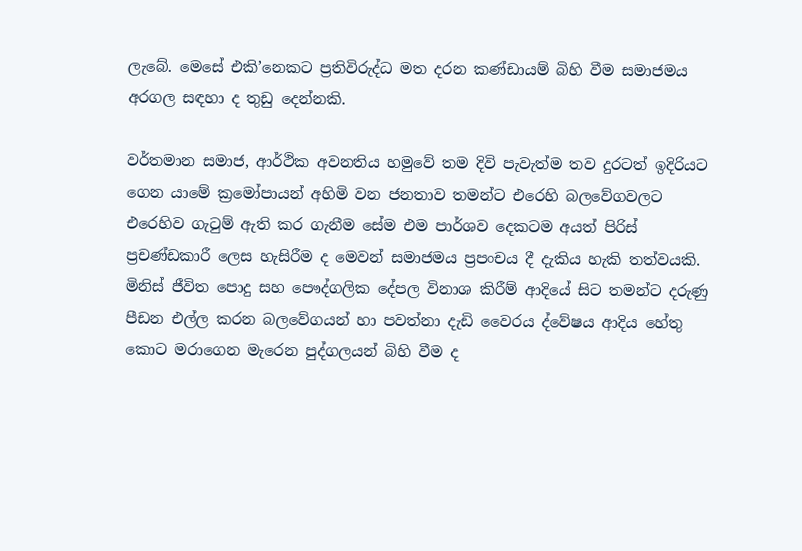ලැබේ. මෙසේ එකි’නෙකට ප්‍රතිවිරුද්ධ මත දරන කණ්ඩායම් බිහි වීම සමාජමය අරගල සඳහා ද තුඩු දෙන්නකි.

වර්තමාන සමාජ, ආර්ථික අවනතිය හමුවේ තම දිවි පැවැත්ම තව දුරටත් ඉදිරියට ගෙන යාමේ ක්‍රමෝපායන් අහිමි වන ජනතාව තමන්ට එරෙහි බලවේගවලට එරෙහිව ගැටුම් ඇති කර ගැනීම සේම එම පාර්ශව දෙකටම අයත් පිරිස් ප්‍රචණ්ඩකාරී ලෙස හැසිරීම ද මෙවන් සමාජමය ප්‍රපංචය දී දැකිය හැකි තත්වයකි. මිනිස් ජීවිත පොදු සහ පෞද්ගලික දේපල විනාශ කිරීම් ආදියේ සිට තමන්ට දරුණු පීඩන එල්ල කරන බලවේගයන් හා පවත්නා දැඩි වෛරය ද්වේෂය ආදිය හේතු කොට මරාගෙන මැරෙන පුද්ගලයන් බිහි වීම ද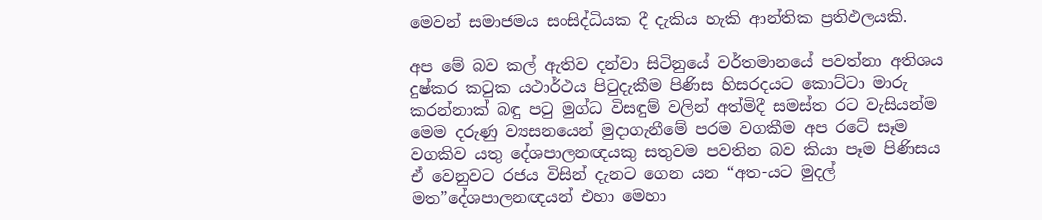මෙවන් සමාජමය සංසිද්ධියක දී දැකිය හැකි ආන්තික ප්‍රතිඵලයකි.

අප මේ බව කල් ඇතිව දන්වා සිටිනුයේ වර්තමානයේ පවත්නා අතිශය දුෂ්කර කටුක යථාර්ථය පිටුදැකීම පිණිස හිසරදයට කොට්ටා මාරු කරන්නාක් බඳු පටු මුග්ධ විසඳුම් වලින් අත්මිදී සමස්ත රට වැසියන්ම මෙම දරුණු ව්‍යසනයෙන් මුදාගැනීමේ පරම වගකීම අප රටේ සෑම වගකිව යතු දේශපාලනඥයකු සතුවම පවතින බව කියා පෑම පිණිසය ඒ වෙනුවට රජය විසින් දැනට ගෙන යන “අත-යට මුදල් මත”දේශපාලනඥයන් එහා මෙහා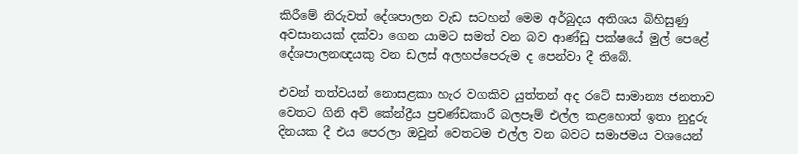කිරීමේ නිරුවත් දේශපාලන වැඩ සටහන් මෙම අර්බුදය අතිශය බිහිසුණු අවසානයක් දක්වා ගෙන යාමට සමත් වන බව ආණ්ඩු පක්ෂයේ මුල් පෙළේ දේශපාලනඥයකු වන ඩලස් අලහප්පෙරුම ද පෙන්වා දී තිබේ.

එවන් තත්වයන් නොසළකා හැර වගකිව යුත්තන් අද රටේ සාමාන්‍ය ජනතාව වෙතට ගිනි අවි කේන්ද්‍රීය ප්‍රචණ්ඩකාරී බලපෑම් එල්ල කළහොත් ඉතා නුදුරු දිනයක දී එය පෙරලා ඔවුන් වෙතටම එල්ල වන බවට සමාජමය වශයෙන්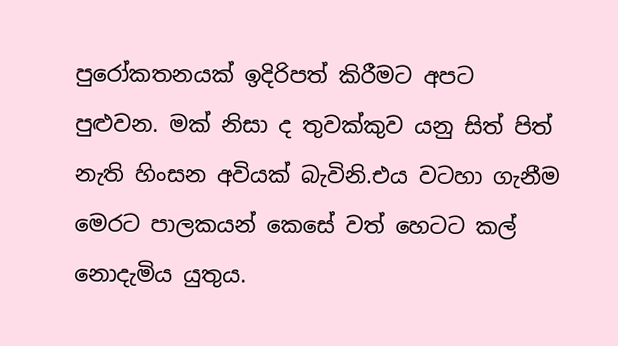පුරෝකතනයක් ඉදිරිපත් කිරීමට අපට පුළුවන. මක් නිසා ද තුවක්කුව යනු සිත් පිත් නැති හිංසන අවියක් බැවිනි.එය වටහා ගැනීම මෙරට පාලකයන් කෙසේ වත් හෙටට කල් නොදැමිය යුතුය.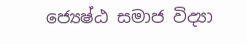ජ්‍යෙෂ්ඨ සමාජ විද්‍යා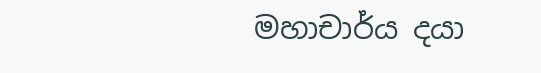මහාචාර්ය දයා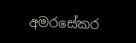අමරසේකර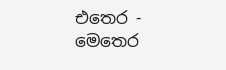එතෙර - මෙතෙර